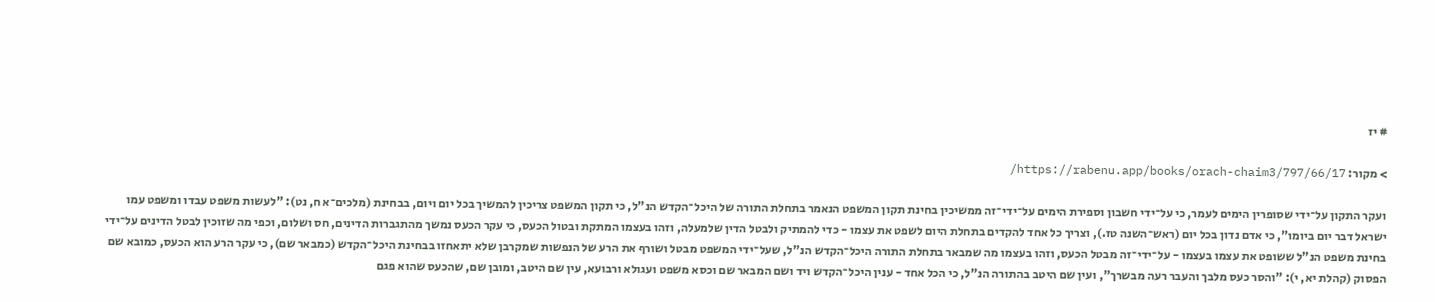# יז

> מקור: https://rabenu.app/books/orach-chaim3/797/66/17/

ועקר התקון על־ידי שסופרין הימים לעמר, כי על־ידי חשבון וספירת הימים על־ידי־זה ממשיכין בחינת תקון המשפט הנאמר בתחלת התורה של היכל־הקדש הנ"ל, כי תקון המשפט צריכין להמשיך בכל יום ויום, בבחינת (מלכים־א ח, נט): "לעשות משפט עבדו ומשפט עמו ישראל דבר יום ביומו", כי אדם נדון בכל יום (ראש־השנה טז.), וצריך כל אחד להקדים בתחלת היום לשפט את עצמו - כדי להמתיק ולבטל הדין שלמעלה, וזהו בעצמו המתקת ובטול הכעס, כי עקר הכעס נמשך מהתגברות הדינים, חס ושלום, וכפי מה שזוכין לבטל הדינים על־ידי בחינת משפט הנ"ל ששופט את עצמו בעצמו - על־ידי־זה מבטל הכעס, וזהו בעצמו מה שמבאר בתחלת התורה היכל־הקדש הנ"ל, שעל־ידי המשפט מבטל ושורף את הרע של הנפשות שמקרבן שלא יתאחזו בבחינת היכל־הקדש (כמבאר שם), כי עקר הרע הוא הכעס, כמובא שם הפסוק (קהלת יא, י): "והסר כעס מלבך והעבר רעה מבשרך", ועין שם היטב בהתורה הנ"ל, כי הכל אחד - ענין היכל־הקדש ויד ושם המבאר שם וכסא משפט ועגולא ורבועא, עין שם היטב, ומובן שם, שהכעס שהוא פגם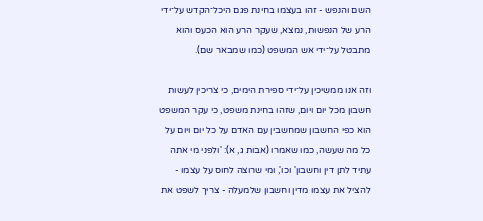השם והנפש - זהו בעצמו בחינת פגם היכל־הקדש על־ידי הרע של הנפשות, נמצא, שעקר הרע הוא הכעס והוא מתבטל על־ידי אש המשפט (כמו שמבאר שם).

וזה אנו ממשיכין על־ידי ספירת הימים, כי צריכין לעשות חשבון מכל יום ויום, שזהו בחינת משפט, כי עקר המשפט הוא כפי החשבון שמחשבין עם האדם על כל יום ויום על כל מה שעשה, כמו שאמרו (אבות ג, א): 'ולפני מי אתה עתיד לתן דין וחשבון' וכו', ומי שרוצה לחוס על עצמו - להציל את עצמו מדין וחשבון שלמעלה - צריך לשפט את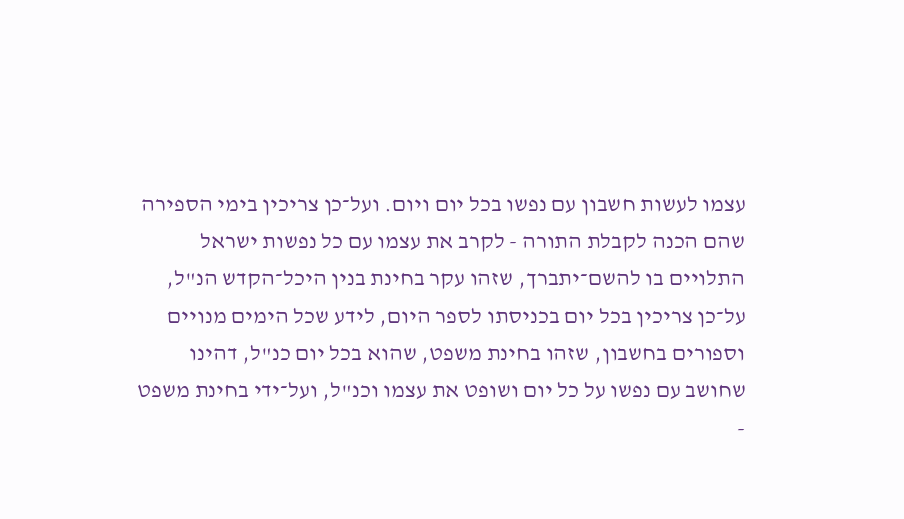עצמו לעשות חשבון עם נפשו בכל יום ויום. ועל־כן צריכין בימי הספירה שהם הכנה לקבלת התורה - לקרב את עצמו עם כל נפשות ישראל התלויים בו להשם־יתברך, שזהו עקר בחינת בנין היכל־הקדש הנ"ל, על־כן צריכין בכל יום בכניסתו לספר היום, לידע שכל הימים מנויים וספורים בחשבון, שזהו בחינת משפט, שהוא בכל יום כנ"ל, דהינו שחושב עם נפשו על כל יום ושופט את עצמו וכנ"ל, ועל־ידי בחינת משפט -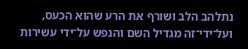נתלהב הלב ושורף את הרע שהוא הכעס, ועל־ידי־זה מגדיל השם והנפש על־ידי עשירות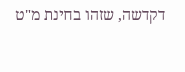דקדשה, שזהו בחינת מ"ט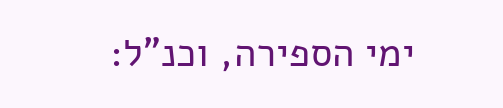ימי הספירה, וכנ"ל: